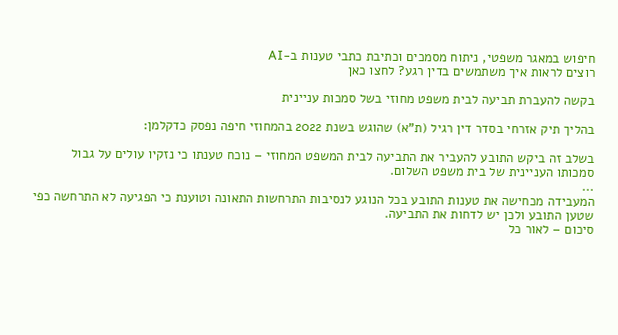חיפוש במאגר משפטי, ניתוח מסמכים וכתיבת כתבי טענות ב-AI
רוצים לראות איך משתמשים בדין רגע? לחצו כאן

בקשה להעברת תביעה לבית משפט מחוזי בשל סמכות עניינית

בהליך תיק אזרחי בסדר דין רגיל (ת"א) שהוגש בשנת 2022 בהמחוזי חיפה נפסק כדקלמן:

בשלב זה ביקש התובע להעביר את התביעה לבית המשפט המחוזי – נוכח טענתו כי נזקיו עולים על גבול סמכותו העניינית של בית משפט השלום.
...
המעבידה מכחישה את טענות התובע בכל הנוגע לנסיבות התרחשות התאונה וטוענת כי הפגיעה לא התרחשה כפי שטען התובע ולכן יש לדחות את התביעה.
סיכום – לאור כל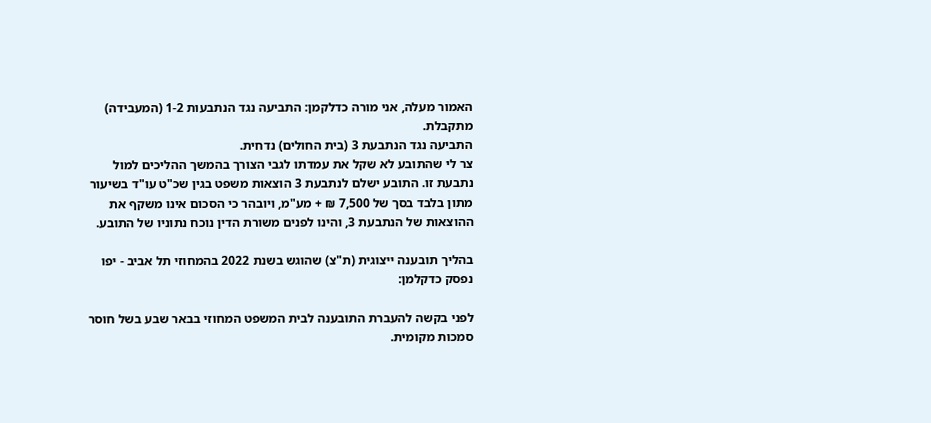האמור מעלה, אני מורה כדלקמן: התביעה נגד הנתבעות 1-2 (המעבידה) מתקבלת.
התביעה נגד הנתבעת 3 (בית החולים) נדחית.
צר לי שהתובע לא שקל את עמדתו לגבי הצורך בהמשך ההליכים למול נתבעת זו. התובע ישלם לנתבעת 3 הוצאות משפט בגין שכ"ט עו"ד בשיעור מתון בלבד בסך של 7,500 ₪ + מע"מ, ויובהר כי הסכום אינו משקף את ההוצאות של הנתבעת 3, והינו לפנים משורת הדין נוכח נתוניו של התובע.

בהליך תובענה ייצוגית (ת"צ) שהוגש בשנת 2022 בהמחוזי תל אביב - יפו נפסק כדקלמן:

לפני בקשה להעברת התובענה לבית המשפט המחוזי בבאר שבע בשל חוסר סמכות מקומית.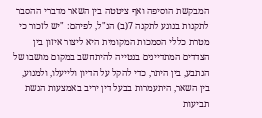המבקשת הוסיפה ואף ציטטה בין השאר מדברי ההסבר לתקנות בנוגע לתקנה 7(ב) הנ"ל, לפיהם: "יש לזכור כי מטרת כללי הסמכות המקומית היא ליצור איזון בין הצדדים המתדיינים בנטייה להיתחשב במקום מושבו של הנתבע, בין היתר, כדי להקל על הדיון ולייעלו, ולמנוע, בין השאר, היתעמרות בבעל דין יריב באמצעות הגשת תביעות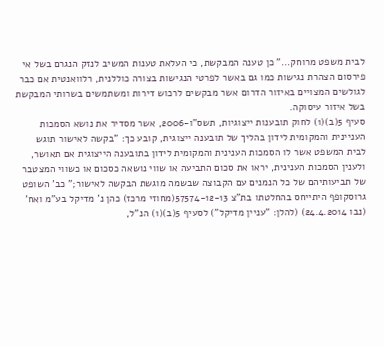לבית משפט מרוחק..." כן טענה המבקשת, כי העלאת טענות המשיב לנזק הנגרם בשל אי פירסום הצהרת נגישות כמו גם באשר לפרטי הנגישות בצורה כוללנית, רלוואנטית אם כבר לגולשים המצויים באיזור הדרום אשר מבקשים לרכוש דירות ומשתמשים בשרותי המבקשת בשל איזור עיסוקה.
סעיף 5(ב)(1) לחוק תובענות ייצוגיות, תשס"ו-2006, אשר מסדיר את נושא הסמכות העניינית והמקומית לידון בהליך של תובענה ייצוגית, קובע כך: "בקשה לאישור תוגש לבית המשפט אשר לו הסמכות הענינית והמקומית לידון בתובענה הייצוגית אם תאושר, ולענין הסמכות הענינית, יראו את סכום התביעה או שווי נושאה כסכום או כשווי המצטבר של תביעותיהם של כל הנמנים עם הקבוצה שבשמה מוגשת הבקשה לאישור;" כב' השופט גרוסקופף היתייחס בהחלטתו בת"צ 57574-12-13(מחוזי מרכז) כהן נ' מדיקל בע"מ ואח' (נבו 24.4.2014) (להלן: "עניין מדיקל") לסעיף 5(ב)(1) הנ"ל,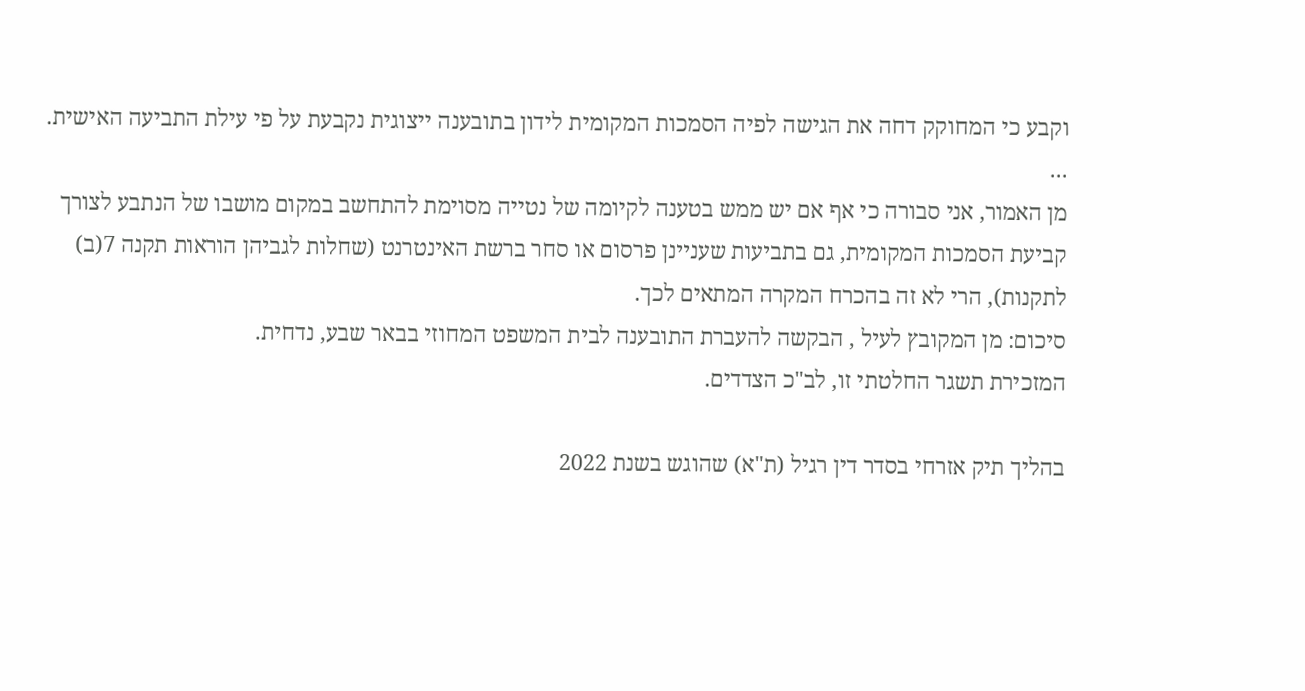וקבע כי המחוקק דחה את הגישה לפיה הסמכות המקומית לידון בתובענה ייצוגית נקבעת על פי עילת התביעה האישית.
...
מן האמור, אני סבורה כי אף אם יש ממש בטענה לקיומה של נטייה מסוימת להתחשב במקום מושבו של הנתבע לצורך קביעת הסמכות המקומית, גם בתביעות שעניינן פרסום או סחר ברשת האינטרנט (שחלות לגביהן הוראות תקנה 7(ב) לתקנות), הרי לא זה בהכרח המקרה המתאים לכך.
סיכום: מן המקובץ לעיל , הבקשה להעברת התובענה לבית המשפט המחוזי בבאר שבע, נדחית.
המזכירת תשגר החלטתי זו, לב"כ הצדדים.

בהליך תיק אזרחי בסדר דין רגיל (ת"א) שהוגש בשנת 2022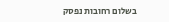בשלום רחובות נפסק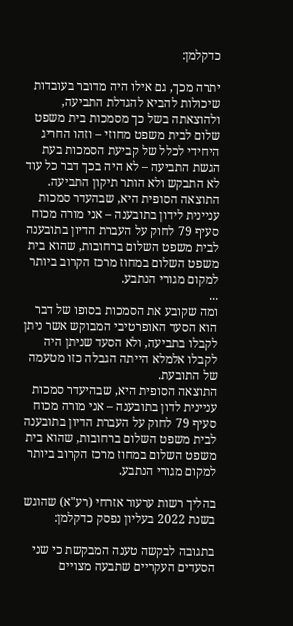כדקלמן:

יתרה מכך, גם אילו היה מדובר בעובדות שיכולות להביא להגדלת התביעה, ולהוצאתה בשל כך מסמכות בית משפט שלום לבית משפט מחוזי – וזהו החריג היחידי לכלל של קביעת הסמכות בעת הגשת התביעה – לא היה בכך דבר כל עוד לא התבקש ולא הותר תיקון התביעה.
התוצאה הסופית היא, שבהעדר סמכות עניינית לידון בתובענה – אני מורה מכוח סעיף 79 לחוק על העברת הדיון בתובענה לבית משפט השלום ברחובות, שהוא בית משפט השלום במחוז מרכז הקרוב ביותר למקום מגורי הנתבע.
...
ומה שקובע את הסמכות בסופו של דבר הוא הסעד האופרטיבי המבוקש אשר ניתן לקבלו בתביעה, ולא הסעד שניתן היה לקבלו אלמלא הייתה הגבלה כזו מטעמה של התובעת.
התוצאה הסופית היא, שבהיעדר סמכות עניינית לדון בתובענה – אני מורה מכוח סעיף 79 לחוק על העברת הדיון בתובענה לבית משפט השלום ברחובות, שהוא בית משפט השלום במחוז מרכז הקרוב ביותר למקום מגורי הנתבע.

בהליך רשות ערעור אזרחי (רע"א) שהוגש בשנת 2022 בעליון נפסק כדקלמן:

בתגובה לבקשה טענה המבקשת כי שני הסעדים העקריים שתבעה מצויים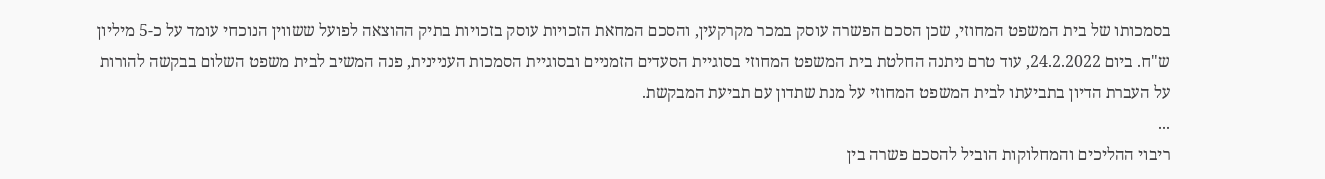בסמכותו של בית המשפט המחוזי, שכן הסכם הפשרה עוסק במכר מקרקעין, והסכם המחאת הזכויות עוסק בזכויות בתיק ההוצאה לפועל ששווין הנוכחי עומד על כ-5 מיליון ש"ח. ביום 24.2.2022, עוד טרם ניתנה החלטת בית המשפט המחוזי בסוגיית הסעדים הזמניים ובסוגיית הסמכות העניינית, פנה המשיב לבית משפט השלום בבקשה להורות על העברת הדיון בתביעתו לבית המשפט המחוזי על מנת שתדון עם תביעת המבקשת.
...
ריבוי ההליכים והמחלוקות הוביל להסכם פשרה בין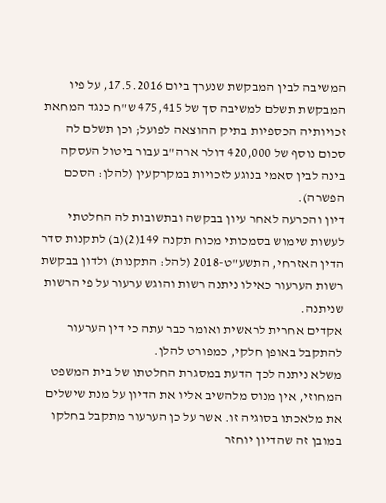המשיבה לבין המבקשת שנערך ביום 17.5.2016, על פיו המבקשת תשלם למשיבה סך של 475,415 ש"ח כנגד המחאת זכויותיה הכספיות בתיק ההוצאה לפועל; וכן תשלם לה סכום נוסף של 420,000 דולר ארה"ב עבור ביטול העסקה בינה לבין סאמי בנוגע לזכויות במקרקעין (להלן: הסכם הפשרה).
דיון והכרעה לאחר עיון בבקשה ובתשובות לה החלטתי לעשות שימוש בסמכותי מכוח תקנה 149(2)(ב) לתקנות סדר הדין האזרחי, התשע"ט-2018 (להל: התקנות) ולדון בבקשת רשות הערעור כאילו ניתנה רשות והוגש ערעור על פי הרשות שניתנה.
אקדים אחרית לראשית ואומר כבר עתה כי דין הערעור להתקבל באופן חלקי, כמפורט להלן.
משלא ניתנה לכך הדעת במסגרת החלטתו של בית המשפט המחוזי, אין מנוס מלהשיב אליו את הדיון על מנת שישלים את מלאכתו בסוגיה זו. אשר על כן הערעור מתקבל בחלקו במובן זה שהדיון יוחזר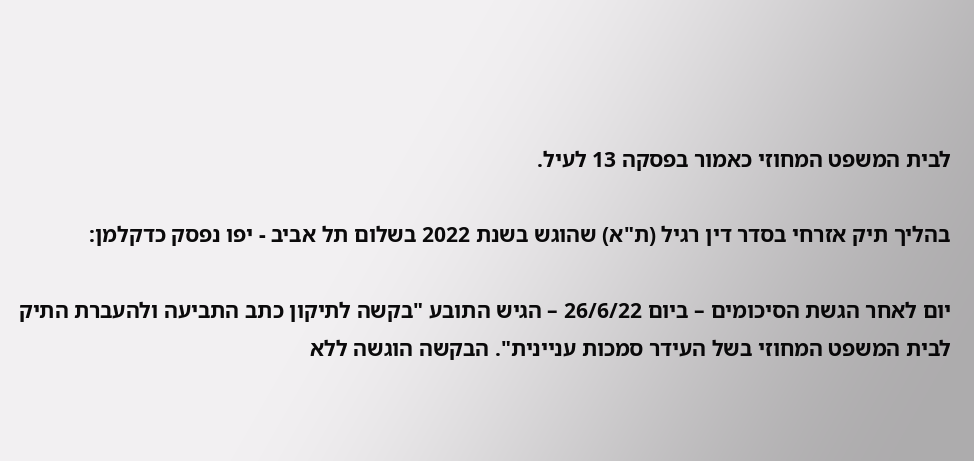לבית המשפט המחוזי כאמור בפסקה 13 לעיל.

בהליך תיק אזרחי בסדר דין רגיל (ת"א) שהוגש בשנת 2022 בשלום תל אביב - יפו נפסק כדקלמן:

יום לאחר הגשת הסיכומים – ביום 26/6/22 – הגיש התובע "בקשה לתיקון כתב התביעה ולהעברת התיק לבית המשפט המחוזי בשל העידר סמכות עניינית". הבקשה הוגשה ללא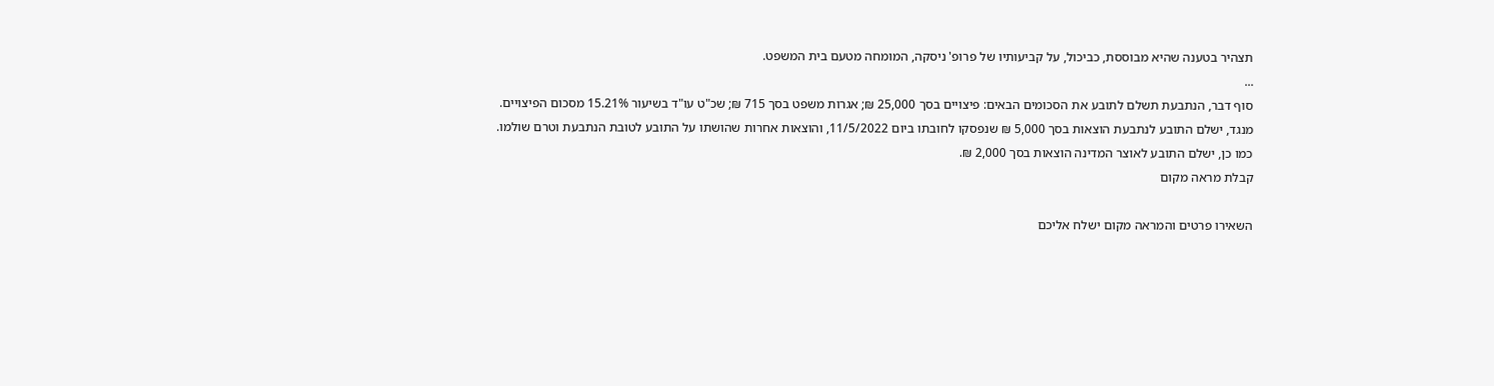תצהיר בטענה שהיא מבוססת, כביכול, על קביעותיו של פרופ' ניסקה, המומחה מטעם בית המשפט.
...
סוף דבר, הנתבעת תשלם לתובע את הסכומים הבאים: פיצויים בסך 25,000 ₪; אגרות משפט בסך 715 ₪; שכ"ט עו"ד בשיעור 15.21% מסכום הפיצויים.
מנגד, ישלם התובע לנתבעת הוצאות בסך 5,000 ₪ שנפסקו לחובתו ביום 11/5/2022, והוצאות אחרות שהושתו על התובע לטובת הנתבעת וטרם שולמו.
כמו כן, ישלם התובע לאוצר המדינה הוצאות בסך 2,000 ₪.
קבלת מראה מקום

השאירו פרטים והמראה מקום ישלח אליכם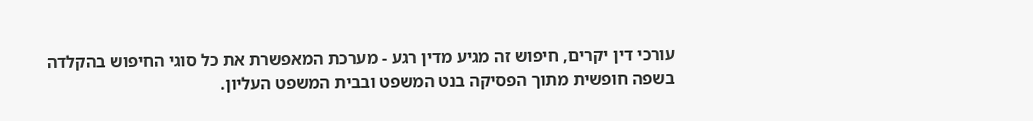עורכי דין יקרים, חיפוש זה מגיע מדין רגע - מערכת המאפשרת את כל סוגי החיפוש בהקלדה בשפה חופשית מתוך הפסיקה בנט המשפט ובבית המשפט העליון.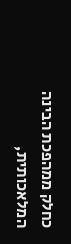כחלק ממהפכת הבינה המלאכותית,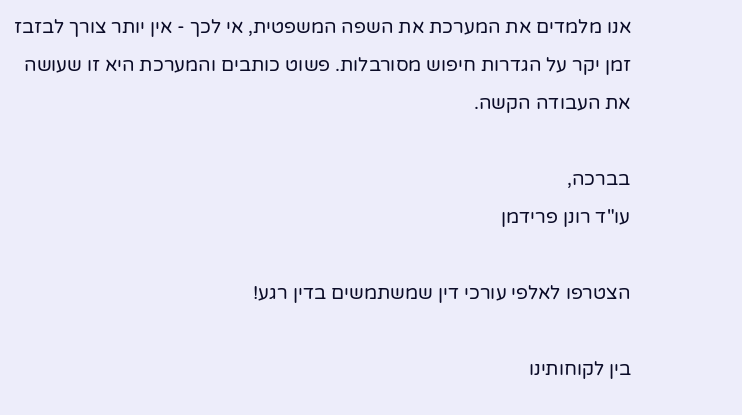אנו מלמדים את המערכת את השפה המשפטית, אי לכך - אין יותר צורך לבזבז זמן יקר על הגדרות חיפוש מסורבלות. פשוט כותבים והמערכת היא זו שעושה את העבודה הקשה.

בברכה,
עו"ד רונן פרידמן

הצטרפו לאלפי עורכי דין שמשתמשים בדין רגע!

בין לקוחותינו